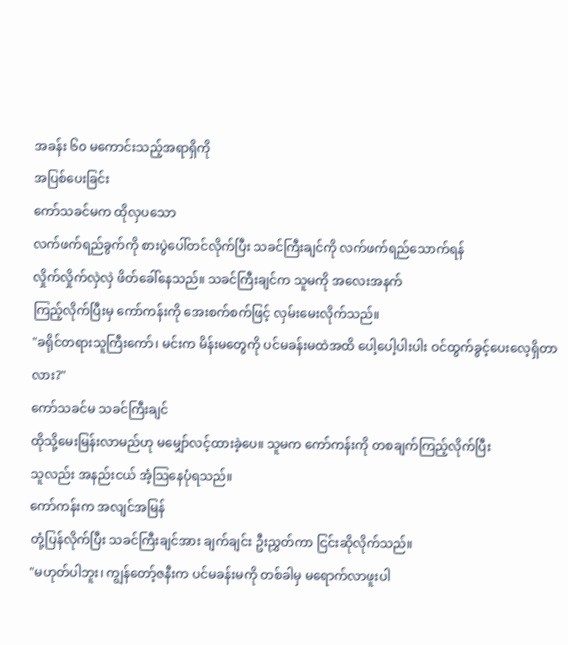အခန်း ၆၀ မကောင်းသည့်အရာရှိကို
အပြစ်ပေးခြင်း
ကော်သခင်မက ထိုလှပသော
လက်ဖက်ရည်ခွက်ကို စားပွဲပေါ်တင်လိုက်ပြီး သခင်ကြီးချင်ကို လက်ဖက်ရည်သောက်ရန်
လှိုက်လှိုက်လှဲလှဲ ဖိတ်ခေါ်နေသည်။ သခင်ကြီးချင်က သူမကို အလေးအနက်
ကြည့်လိုက်ပြီးမှ ကော်ကန်းကို အေးစက်စက်ဖြင့် လှမ်းမေးလိုက်သည်။
"ခရိုင်တရားသူကြီးကော်၊ မင်းက မိန်းမတွေကို ပင်မခန်းမထဲအထိ ပေါ့ပေါ့ပါးပါး ဝင်ထွက်ခွင့်ပေးလေ့ရှိတာလား?"
ကော်သခင်မ သခင်ကြီးချင်
ထိုသို့မေးမြန်းလာမည်ဟု မမျှော်လင့်ထားခဲ့ပေ။ သူမက ကော်ကန်းကို တစချက်ကြည့်လိုက်ပြီး
သူလည်း အနည်းငယ် အံ့သြနေပုံရသည်။
ကော်ကန်းက အလျင်အမြန်
တုံ့ပြန်လိုက်ပြီး သခင်ကြီးချင်အား ချက်ချင်း ဦးညွှတ်ကာ ငြင်းဆိုလိုက်သည်။
"မဟုတ်ပါဘူး၊ ကျွန်တော့်ဇနီးက ပင်မခန်းမကို တစ်ခါမှ မရောက်လာဖူးပါ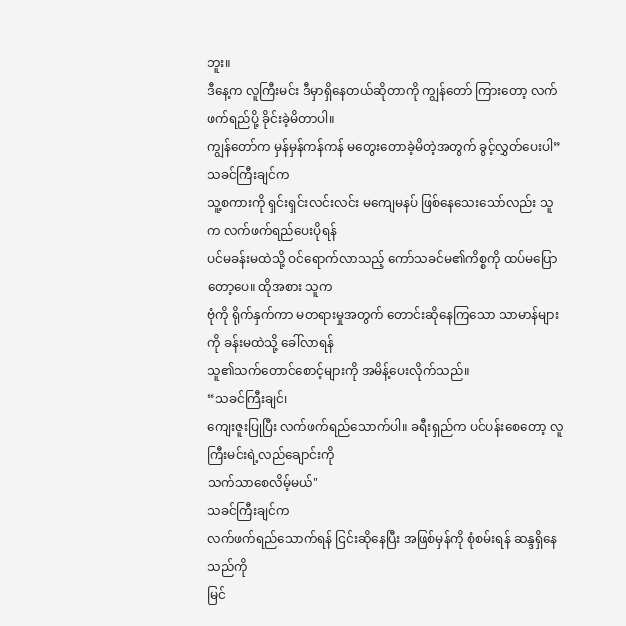ဘူး။
ဒီနေ့က လူကြီးမင်း ဒီမှာရှိနေတယ်ဆိုတာကို ကျွန်တော် ကြားတော့ လက်ဖက်ရည်ပို့ ခိုင်းခဲ့မိတာပါ။
ကျွန်တော်က မှန်မှန်ကန်ကန် မတွေးတောခဲ့မိတဲ့အတွက် ခွင့်လွှတ်ပေးပါ”
သခင်ကြီးချင်က
သူ့စကားကို ရှင်းရှင်းလင်းလင်း မကျေမနပ် ဖြစ်နေသေးသော်လည်း သူက လက်ဖက်ရည်ပေးပိုရန်
ပင်မခန်းမထဲသို့ ဝင်ရောက်လာသည့် ကော်သခင်မ၏ကိစ္စကို ထပ်မပြောတော့ပေ။ ထိုအစား သူက
ဗုံကို ရိုက်နှက်ကာ မတရားမှုအတွက် တောင်းဆိုနေကြသော သာမာန်များကို ခန်းမထဲသို့ ခေါ်လာရန်
သူ၏သက်တောင်စောင့်များကို အမိန့်ပေးလိုက်သည်။
“သခင်ကြီးချင်၊
ကျေးဇူးပြုပြီး လက်ဖက်ရည်သောက်ပါ။ ခရီးရှည်က ပင်ပန်းစေတော့ လူကြီးမင်းရဲ့လည်ချောင်းကို
သက်သာစေလိမ့်မယ်"
သခင်ကြီးချင်က
လက်ဖက်ရည်သောက်ရန် ငြင်းဆိုနေပြီး အဖြစ်မှန်ကို စုံစမ်းရန် ဆန္ဒရှိနေသည်ကို
မြင်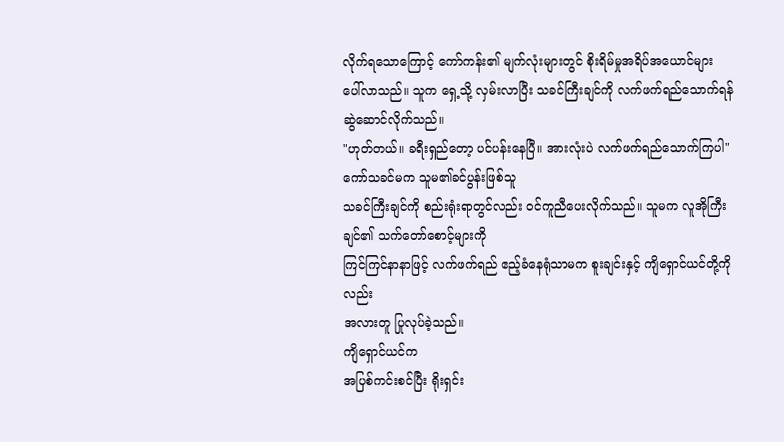လိုက်ရသောကြောင့် ကော်ကန်း၏ မျက်လုံးများတွင် စိုးရိမ်မှုအရိပ်အယောင်များ
ပေါ်လာသည်။ သူက ရှေ့သို့ လှမ်းလာပြီး သခင်ကြီးချင်ကို လက်ဖက်ရည်သောက်ရန် ဆွဲဆောင်လိုက်သည်။
"ဟုတ်တယ်။ ခရီးရှည်တော့ ပင်ပန်းနေပြီ။ အားလုံးပဲ လက်ဖက်ရည်သောက်ကြပါ"
ကော်သခင်မက သူမ၏ခင်ပွန်းဖြစ်သူ
သခင်ကြီးချင်ကို စည်းရုံးရာတွင်လည်း ဝင်ကူညီပေးလိုက်သည်။ သူမက လူအိုကြီးချင်၏ သက်တော်စောင့်များကို
ကြင်ကြင်နာနာဖြင့် လက်ဖက်ရည် ဧည့်ခံနေရုံသာမက စူးချင်းနှင့် ကျိရှောင်ယင်တို့ကိုလည်း
အလားတူ ပြုလုပ်ခဲ့သည်။
ကျိရှောင်ယင်က
အပြစ်ကင်းစင်ပြီး ရိုးရှင်း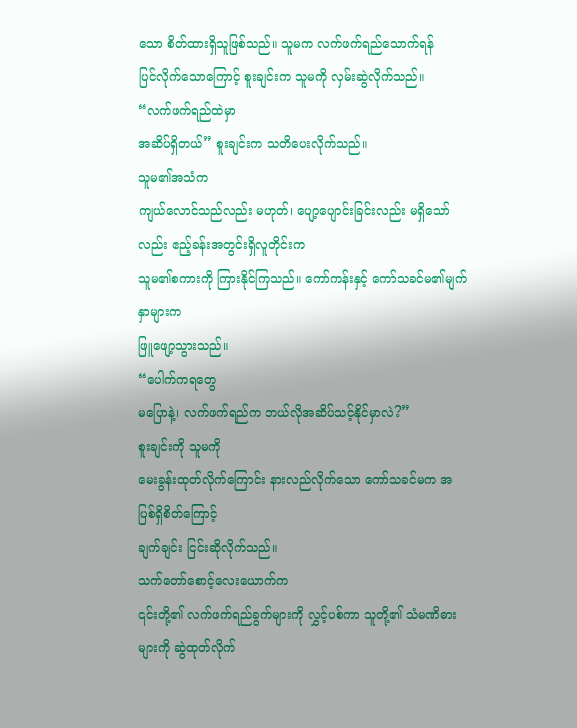သော စိတ်ထားရှိသူဖြစ်သည်။ သူမက လက်ဖက်ရည်သောက်ရန်
ပြင်လိုက်သောကြောင့် စူးချင်းက သူမကို လှမ်းဆွဲလိုက်သည်။
“လက်ဖက်ရည်ထဲမှာ
အဆိပ်ရှိတယ်” စူးချင်းက သတိပေးလိုက်သည်။
သူမ၏အသံက
ကျယ်လောင်သည်လည်း မဟုတ်၊ ပျော့ပျောင်းခြင်းလည်း မရှိသော်လည်း ဧည့်ခန်းအတွင်းရှိလူတိုင်းက
သူမ၏စကားကို ကြားနိုင်ကြသည်။ ကော်ကန်းနှင့် ကော်သခင်မ၏မျက်နှာများက
ဖြူဖျော့သွားသည်။
“ပေါက်ကရတွေ
မပြောနဲ့၊ လက်ဖက်ရည်က ဘယ်လိုအဆိပ်သင့်နိုင်မှာလဲ?”
စူးချင်းကို သူမကို
မေးခွန်းထုတ်လိုက်ကြောင်း နားလည်လိုက်သော ကော်သခင်မက အပြစ်ရှိစိတ်ကြောင့်
ချက်ချင်း ငြင်းဆိုလိုက်သည်။
သက်တော်စောင့်လေးယောက်က
၎င်းတို့၏ လက်ဖက်ရည်ခွက်များကို လွှင့်ပစ်ကာ သူတို့၏ သံမဏိဓားများကို ဆွဲထုတ်လိုက်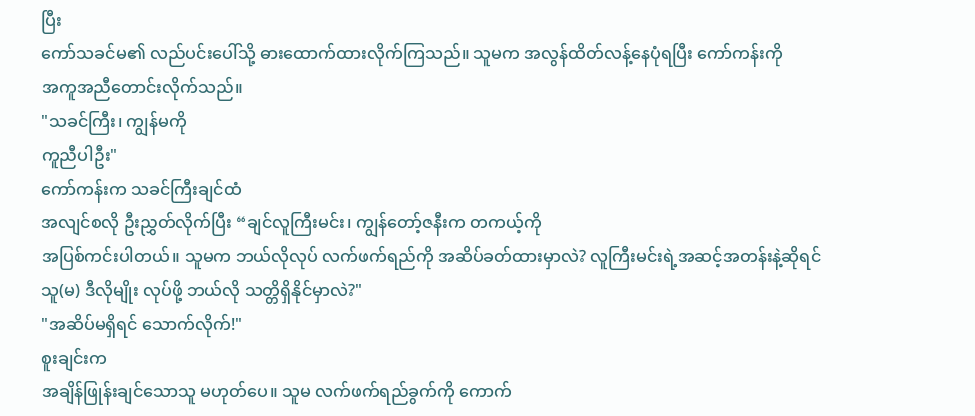ပြီး
ကော်သခင်မ၏ လည်ပင်းပေါ်သို့ ဓားထောက်ထားလိုက်ကြသည်။ သူမက အလွန်ထိတ်လန့်နေပုံရပြီး ကော်ကန်းကို
အကူအညီတောင်းလိုက်သည်။
"သခင်ကြီး၊ ကျွန်မကို
ကူညီပါဦး"
ကော်ကန်းက သခင်ကြီးချင်ထံ
အလျင်စလို ဦးညွှတ်လိုက်ပြီး “ချင်လူကြီးမင်း၊ ကျွန်တော့်ဇနီးက တကယ့်ကို
အပြစ်ကင်းပါတယ်။ သူမက ဘယ်လိုလုပ် လက်ဖက်ရည်ကို အဆိပ်ခတ်ထားမှာလဲ? လူကြီးမင်းရဲ့အဆင့်အတန်းနဲ့ဆိုရင်
သူ(မ) ဒီလိုမျိုး လုပ်ဖို့ ဘယ်လို သတ္တိရှိနိုင်မှာလဲ?"
"အဆိပ်မရှိရင် သောက်လိုက်!"
စူးချင်းက
အချိန်ဖြုန်းချင်သောသူ မဟုတ်ပေ။ သူမ လက်ဖက်ရည်ခွက်ကို ကောက်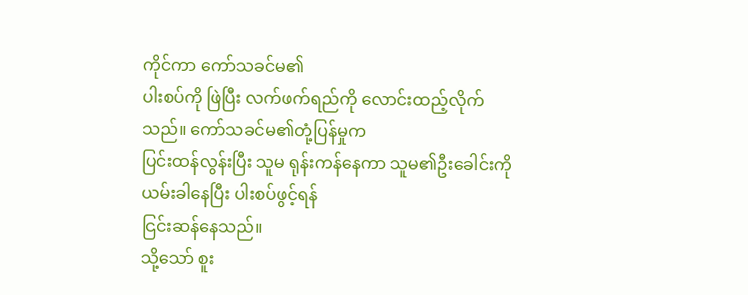ကိုင်ကာ ကော်သခင်မ၏
ပါးစပ်ကို ဖြဲပြီး လက်ဖက်ရည်ကို လောင်းထည့်လိုက်သည်။ ကော်သခင်မ၏တုံ့ပြန်မှုက
ပြင်းထန်လွန်းပြီး သူမ ရုန်းကန်နေကာ သူမ၏ဦးခေါင်းကို ယမ်းခါနေပြီး ပါးစပ်ဖွင့်ရန်
ငြင်းဆန်နေသည်။
သို့သော် စူး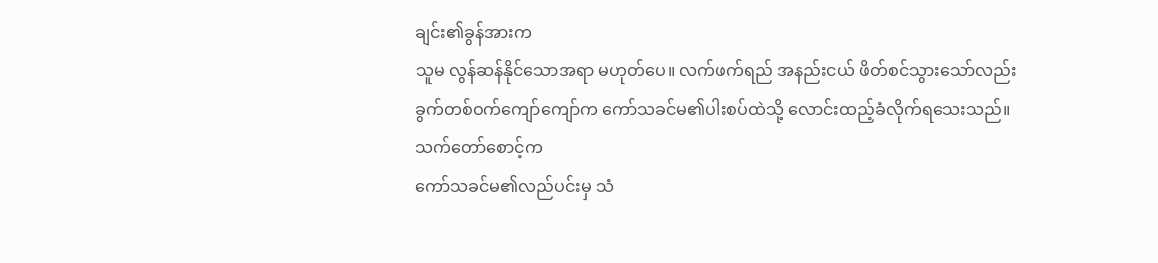ချင်း၏ခွန်အားက
သူမ လွန်ဆန်နိုင်သောအရာ မဟုတ်ပေ။ လက်ဖက်ရည် အနည်းငယ် ဖိတ်စင်သွားသော်လည်း
ခွက်တစ်ဝက်ကျော်ကျော်က ကော်သခင်မ၏ပါးစပ်ထဲသို့ လောင်းထည့်ခံလိုက်ရသေးသည်။
သက်တော်စောင့်က
ကော်သခင်မ၏လည်ပင်းမှ သံ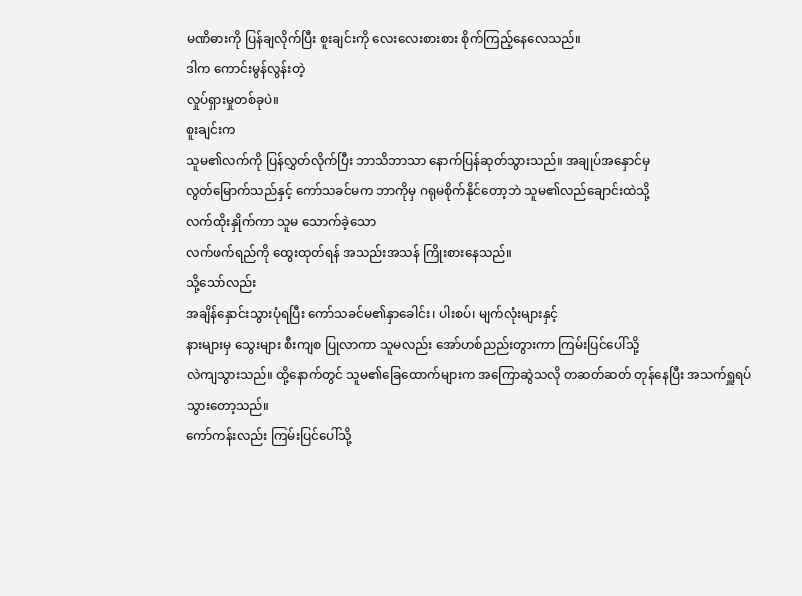မဏိဓားကို ပြန်ချလိုက်ပြီး စူးချင်းကို လေးလေးစားစား စိုက်ကြည့်နေလေသည်။
ဒါက ကောင်းမွန်လွန်းတဲ့
လှုပ်ရှားမှုတစ်ခုပဲ။
စူးချင်းက
သူမ၏လက်ကို ပြန်လွှတ်လိုက်ပြီး ဘာသိဘာသာ နောက်ပြန်ဆုတ်သွားသည်။ အချုပ်အနှောင်မှ
လွတ်မြောက်သည်နှင့် ကော်သခင်မက ဘာကိုမှ ဂရုမစိုက်နိုင်တော့ဘဲ သူမ၏လည်ချောင်းထဲသို့
လက်ထိုးနှိုက်ကာ သူမ သောက်ခဲ့သော
လက်ဖက်ရည်ကို ထွေးထုတ်ရန် အသည်းအသန် ကြိုးစားနေသည်။
သို့သော်လည်း
အချိန်နှောင်းသွားပုံရပြီး ကော်သခင်မ၏နှာခေါင်း၊ ပါးစပ်၊ မျက်လုံးများနှင့်
နားများမှ သွေးများ စီးကျစ ပြုလာကာ သူမလည်း အော်ဟစ်ညည်းတွားကာ ကြမ်းပြင်ပေါ်သို့
လဲကျသွားသည်။ ထို့နောက်တွင် သူမ၏ခြေထောက်များက အကြောဆွဲသလို တဆတ်ဆတ် တုန်နေပြီး အသက်ရှူရပ်သွားတော့သည်။
ကော်ကန်းလည်း ကြမ်းပြင်ပေါ်သို့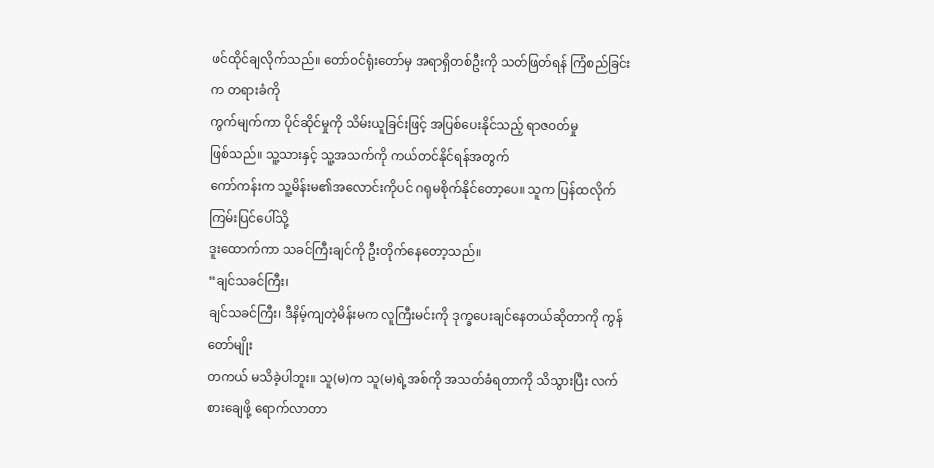ဖင်ထိုင်ချလိုက်သည်။ တော်ဝင်ရုံးတော်မှ အရာရှိတစ်ဦးကို သတ်ဖြတ်ရန် ကြံစည်ခြင်းက တရားခံကို
ကွက်မျက်ကာ ပိုင်ဆိုင်မှုကို သိမ်းယူခြင်းဖြင့် အပြစ်ပေးနိုင်သည့် ရာဇ၀တ်မှု
ဖြစ်သည်။ သူ့သားနှင့် သူ့အသက်ကို ကယ်တင်နိုင်ရန်အတွက်
ကော်ကန်းက သူ့မိန်းမ၏အလောင်းကိုပင် ဂရုမစိုက်နိုင်တော့ပေ။ သူက ပြန်ထလိုက် ကြမ်းပြင်ပေါ်သို့
ဒူးထောက်ကာ သခင်ကြီးချင်ကို ဦးတိုက်နေတော့သည်။
“ချင်သခင်ကြီး၊
ချင်သခင်ကြီး၊ ဒီနိမ့်ကျတဲ့မိန်းမက လူကြီးမင်းကို ဒုက္ခပေးချင်နေတယ်ဆိုတာကို ကွန်တော်မျိုး
တကယ် မသိခဲ့ပါဘူး။ သူ(မ)က သူ(မ)ရဲ့အစ်ကို အသတ်ခံရတာကို သိသွားပြီး လက်စားချေဖို့ ရောက်လာတာ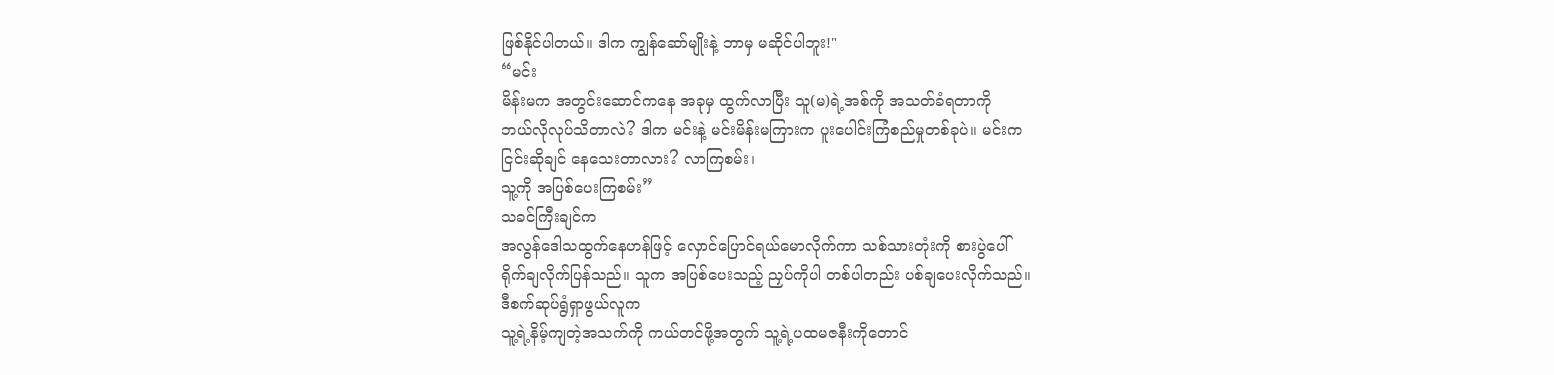ဖြစ်နိုင်ပါတယ်။ ဒါက ကျွန်ဆော်မျိုးနဲ့ ဘာမှ မဆိုင်ပါဘူး!"
“မင်း
မိန်းမက အတွင်းဆောင်ကနေ အခုမှ ထွက်လာပြီး သူ(မ)ရဲ့အစ်ကို အသတ်ခံရတာကို
ဘယ်လိုလုပ်သိတာလဲ? ဒါက မင်းနဲ့ မင်းမိန်းမကြားက ပူးပေါင်းကြံစည်မှုတစ်ခုပဲ။ မင်းက
ငြင်းဆိုချင် နေသေးတာလား? လာကြစမ်း၊
သူ့ကို အပြစ်ပေးကြစမ်း”
သခင်ကြီးချင်က
အလွန်ဒေါသထွက်နေဟန်ဖြင့် လှောင်ပြောင်ရယ်မောလိုက်ကာ သစ်သားတုံးကို စားပွဲပေါ်
ရိုက်ချလိုက်ပြန်သည်။ သူက အပြစ်ပေးသည့် ညှပ်ကိုပါ တစ်ပါတည်း ပစ်ချပေးလိုက်သည်။
ဒီစက်ဆုပ်ရွံရှာဖွယ်လူက
သူ့ရဲ့နိမ့်ကျတဲ့အသက်ကို ကယ်တင်ဖို့အတွက် သူ့ရဲ့ပထမဇနီးကိုတောင်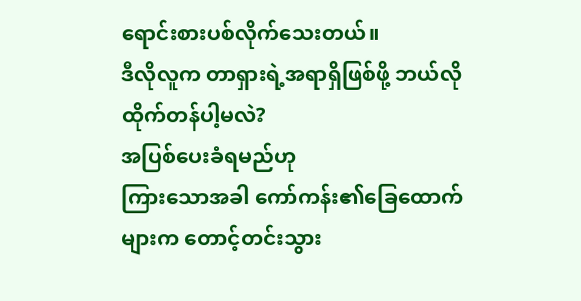ရောင်းစားပစ်လိုက်သေးတယ်။
ဒီလိုလူက တာရှားရဲ့အရာရှိဖြစ်ဖို့ ဘယ်လို ထိုက်တန်ပါ့မလဲ?
အပြစ်ပေးခံရမည်ဟု
ကြားသောအခါ ကော်ကန်း၏ခြေထောက်များက တောင့်တင်းသွား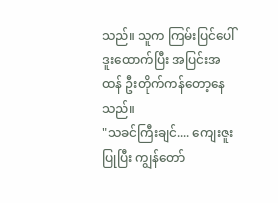သည်။ သူက ကြမ်းပြင်ပေါ်
ဒူးထောက်ပြီး အပြင်းအထန် ဦးတိုက်ကန်တော့နေသည်။
"သခင်ကြီးချင်.... ကျေးဇူးပြုပြီး ကျွန်တော်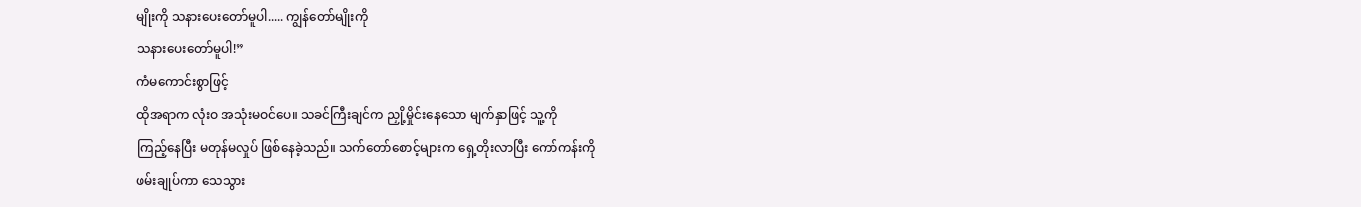မျိုးကို သနားပေးတော်မူပါ..... ကျွန်တော်မျိုးကို
သနားပေးတော်မူပါ!”
ကံမကောင်းစွာဖြင့်
ထိုအရာက လုံးဝ အသုံးမဝင်ပေ။ သခင်ကြီးချင်က ညှို့မှိုင်းနေသော မျက်နှာဖြင့် သူ့ကို
ကြည့်နေပြီး မတုန်မလှုပ် ဖြစ်နေခဲ့သည်။ သက်တော်စောင့်များက ရှေ့တိုးလာပြီး ကော်ကန်းကို
ဖမ်းချုပ်ကာ သေသွား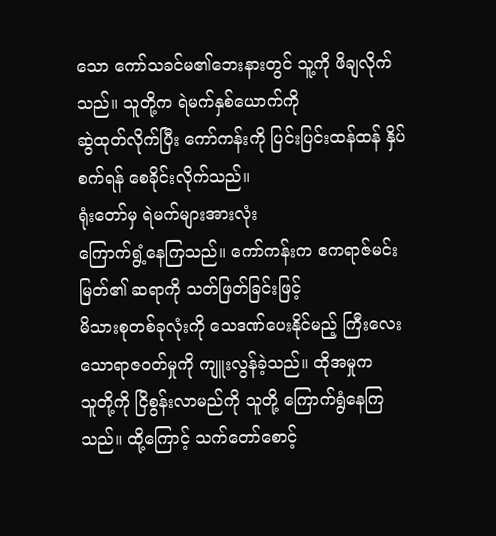သော ကော်သခင်မ၏ဘေးနားတွင် သူ့ကို ဖိချလိုက်သည်။ သူတို့က ရဲမက်နှစ်ယောက်ကို
ဆွဲထုတ်လိုက်ပြီး ကော်ကန်းကို ပြင်းပြင်းထန်ထန် နှိပ်စက်ရန် စေခိုင်းလိုက်သည်။
ရုံးတော်မှ ရဲမက်များအားလုံး
ကြောက်ရွံ့နေကြသည်။ ကော်ကန်းက ဧကရာဇ်မင်းမြတ်၏ ဆရာကို သတ်ဖြတ်ခြင်းဖြင့်
မိသားစုတစ်ခုလုံးကို သေဒဏ်ပေးနိုင်မည့် ကြီးလေးသောရာဇ၀တ်မှုကို ကျူးလွန်ခဲ့သည်။ ထိုအမှုက
သူတို့ကို ငြိစွန်းလာမည်ကို သူတို့ ကြောက်ရွံနေကြသည်။ ထို့ကြောင့် သက်တော်စောင့်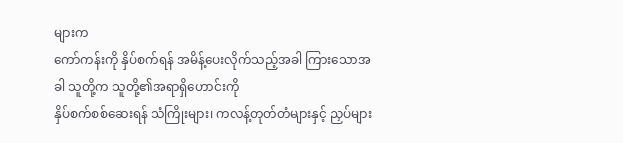များက
ကော်ကန်းကို နှိပ်စက်ရန် အမိန့်ပေးလိုက်သည့်အခါ ကြားသောအခါ သူတို့က သူတို့၏အရာရှိဟောင်းကို
နှိပ်စက်စစ်ဆေးရန် သံကြိုးများ၊ ကလန့်တုတ်တံများနှင့် ညှပ်များ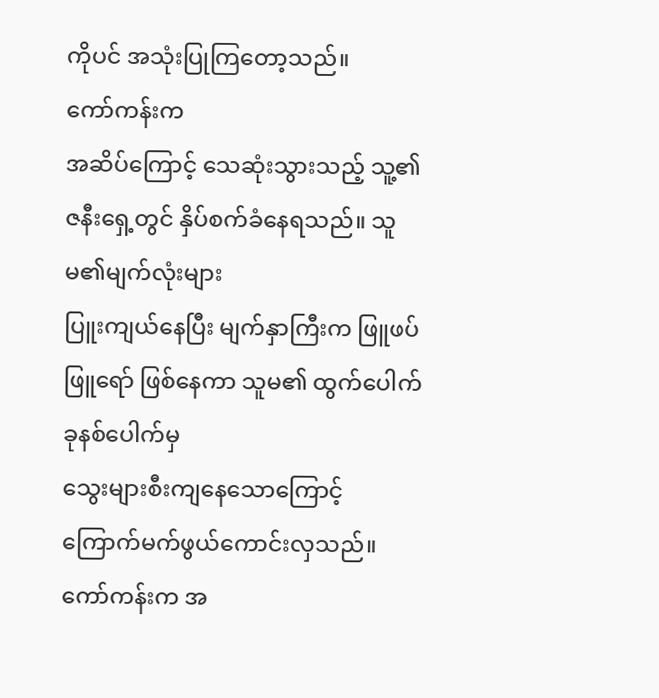ကိုပင် အသုံးပြုကြတော့သည်။
ကော်ကန်းက
အဆိပ်ကြောင့် သေဆုံးသွားသည့် သူ့၏ဇနီးရှေ့တွင် နှိပ်စက်ခံနေရသည်။ သူမ၏မျက်လုံးများ
ပြူးကျယ်နေပြီး မျက်နှာကြီးက ဖြူဖပ်ဖြူရော် ဖြစ်နေကာ သူမ၏ ထွက်ပေါက်ခုနစ်ပေါက်မှ
သွေးများစီးကျနေသောကြောင့် ကြောက်မက်ဖွယ်ကောင်းလှသည်။ ကော်ကန်းက အ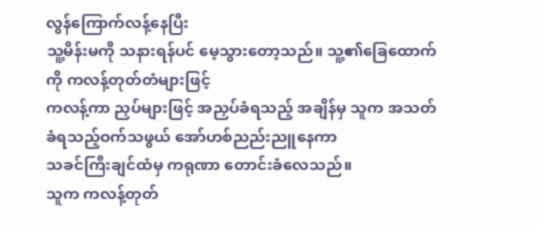လွန်ကြောက်လန့်နေပြီး
သူ့မိန်းမကို သနားရန်ပင် မေ့သွားတော့သည်။ သူ့၏ခြေထောက်ကို ကလန့်တုတ်တံများဖြင့်
ကလန့်ကာ ညှပ်များဖြင့် အညှပ်ခံရသည့် အချိန်မှ သူက အသတ်ခံရသည့်ဝက်သဖွယ် အော်ဟစ်ညည်းညူနေကာ
သခင်ကြီးချင်ထံမှ ကရုဏာ တောင်းခံလေသည်။
သူက ကလန့်တုတ်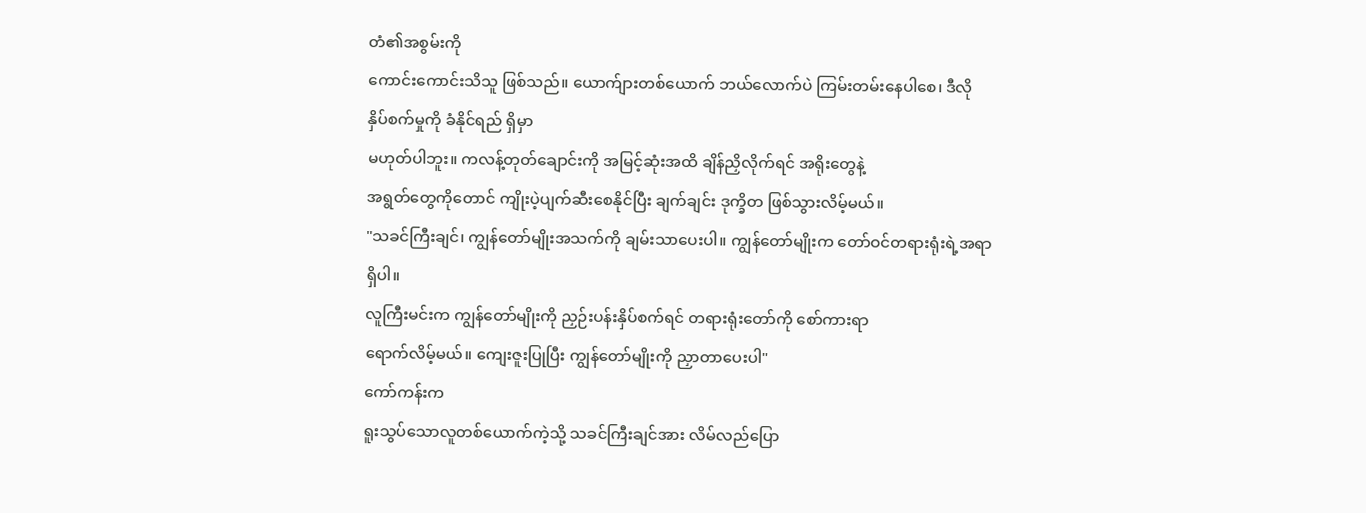တံ၏အစွမ်းကို
ကောင်းကောင်းသိသူ ဖြစ်သည်။ ယောက်ျားတစ်ယောက် ဘယ်လောက်ပဲ ကြမ်းတမ်းနေပါစေ၊ ဒီလို
နှိပ်စက်မှုကို ခံနိုင်ရည် ရှိမှာ
မဟုတ်ပါဘူး။ ကလန့်တုတ်ချောင်းကို အမြင့်ဆုံးအထိ ချိန်ညှိလိုက်ရင် အရိုးတွေနဲ့
အရွတ်တွေကိုတောင် ကျိုးပဲ့ပျက်ဆီးစေနိုင်ပြီး ချက်ချင်း ဒုက္ခိတ ဖြစ်သွားလိမ့်မယ်။
"သခင်ကြီးချင်၊ ကျွန်တော်မျိုးအသက်ကို ချမ်းသာပေးပါ။ ကျွန်တော်မျိုးက တော်ဝင်တရားရုံးရဲ့အရာရှိပါ။
လူကြီးမင်းက ကျွန်တော်မျိုးကို ညှဉ်းပန်းနှိပ်စက်ရင် တရားရုံးတော်ကို စော်ကားရာ
ရောက်လိမ့်မယ်။ ကျေးဇူးပြုပြီး ကျွန်တော်မျိုးကို ညှာတာပေးပါ"
ကော်ကန်းက
ရူးသွပ်သောလူတစ်ယောက်ကဲ့သို့ သခင်ကြီးချင်အား လိမ်လည်ပြော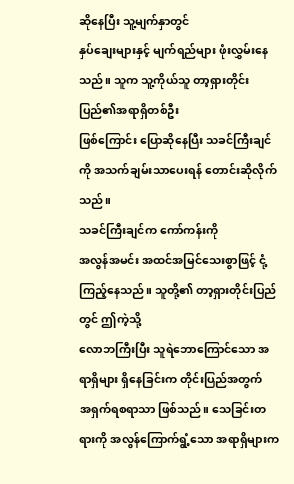ဆိုနေပြီး သူ့မျက်နှာတွင်
နှပ်ချေးများနှင့် မျက်ရည်များ ဖုံးလွှမ်းနေသည်။ သူက သူ့ကိုယ်သူ တာ့ရှားတိုင်းပြည်၏အရာရှိတစ်ဦး
ဖြစ်ကြောင်း ပြောဆိုနေပြီး သခင်ကြီးချင်ကို အသက်ချမ်းသာပေးရန် တောင်းဆိုလိုက်သည်။
သခင်ကြီးချင်က ကော်ကန်းကို
အလွန်အမင်း အထင်အမြင်သေးစွာဖြင့် ငုံ့ကြည့်နေသည်။ သူတို့၏ တာ့ရှားတိုင်းပြည်တွင် ဤကဲ့သို့
လောဘကြီးပြီး သူရဲဘောကြောင်သော အရာရှိများ ရှိနေခြင်းက တိုင်းပြည်အတွက်
အရှက်ရစရာသာ ဖြစ်သည်။ သေခြင်းတရားကို အလွန်ကြောက်ရွံ့သော အရာရှိများက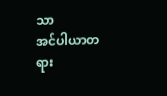သာ
အင်ပါယာတရား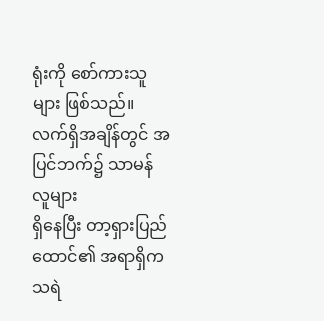ရုံးကို စော်ကားသူများ ဖြစ်သည်။ လက်ရှိအချိန်တွင် အပြင်ဘက်၌ သာမန်လူများ
ရှိနေပြီး တာ့ရှားပြည်ထောင်၏ အရာရှိက
သရဲ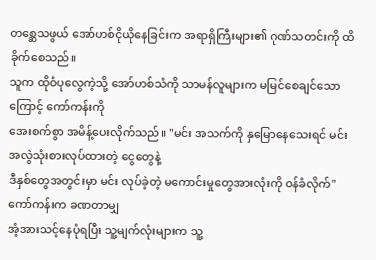တစ္ဆေသဖွယ် အော်ဟစ်ငိုယိုနေခြင်းက အရာရှိကြီးများ၏ ဂုဏ်သတင်းကို ထိခိုက်စေသည်။
သူက ထိုဝံပုလွေကဲ့သို့ အော်ဟစ်သံကို သာမန်လူများက မမြင်စေချင်သောကြောင့် ကော်ကန်းကို
အေးစက်စွာ အမိန့်ပေးလိုက်သည်။ "မင်း အသက်ကို နှမြောနေသေးရင် မင်း အလွဲသုံးစားလုပ်ထားတဲ့ ငွေတွေနဲ့
ဒီနှစ်တွေအတွင်းမှာ မင်း လုပ်ခဲ့တဲ့ မကောင်းမှုတွေအားလုံးကို ဝန်ခံလိုက်"
ကော်ကန်းက ခဏတာမျှ
အံ့အားသင့်နေပုံရပြီး သူ့မျက်လုံးများက သူ့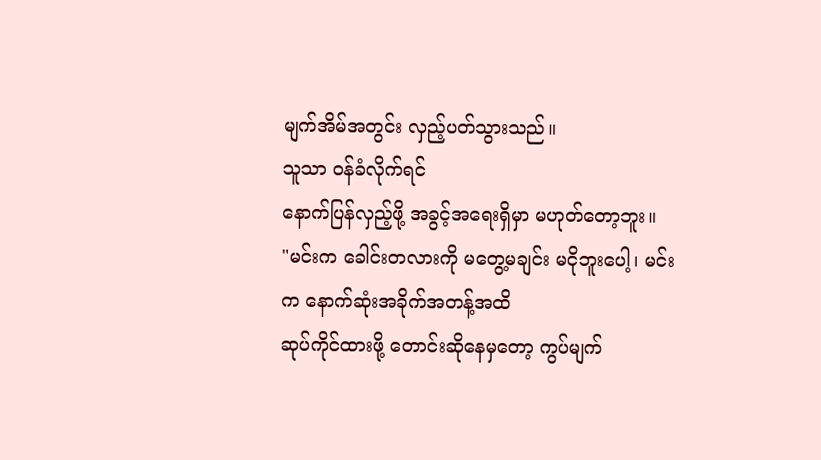မျက်အိမ်အတွင်း လှည့်ပတ်သွားသည်။
သူသာ ဝန်ခံလိုက်ရင်
နောက်ပြန်လှည့်ဖို့ အခွင့်အရေးရှိမှာ မဟုတ်တော့ဘူး။
"မင်းက ခေါင်းတလားကို မတွေ့မချင်း မငိုဘူးပေါ့၊ မင်းက နောက်ဆုံးအခိုက်အတန့်အထိ
ဆုပ်ကိုင်ထားဖို့ တောင်းဆိုနေမှတော့ ကွပ်မျက်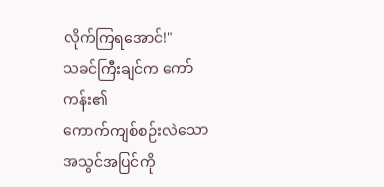လိုက်ကြရအောင်!"
သခင်ကြီးချင်က ကော်ကန်း၏
ကောက်ကျစ်စဉ်းလဲသော အသွင်အပြင်ကို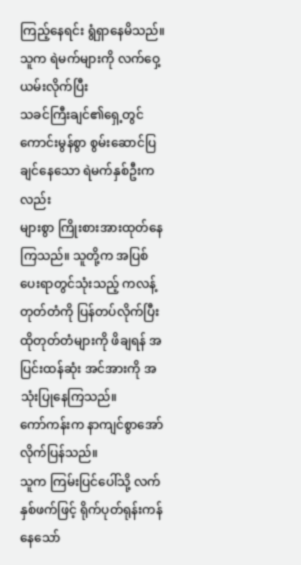ကြည့်နေရင်း ရွံရှာနေမိသည်။ သူက ရဲမက်များကို လက်ဝှေ့ယမ်းလိုက်ပြီး
သခင်ကြီးချင်၏ရှေ့တွင် ကောင်းမွန်စွာ စွမ်းဆောင်ပြချင်နေသော ရဲမက်နှစ်ဦးကလည်း
များစွာ ကြိုးစားအားထုတ်နေကြသည်။ သူတို့က အပြစ်ပေးရာတွင်သုံးသည့် ကလန့်တုတ်တံကို ပြန်တပ်လိုက်ပြီး
ထိုတုတ်တံများကို ဖိချရန် အပြင်းထန်ဆုံး အင်အားကို အသုံးပြုနေကြသည်။
ကော်ကန်းက နာကျင်စွာအော်လိုက်ပြန်သည်။
သူက ကြမ်းပြင်ပေါ်သို့ လက်နှစ်ဖက်ဖြင့် ရိုက်ပုတ်ရုန်းကန်နေသော်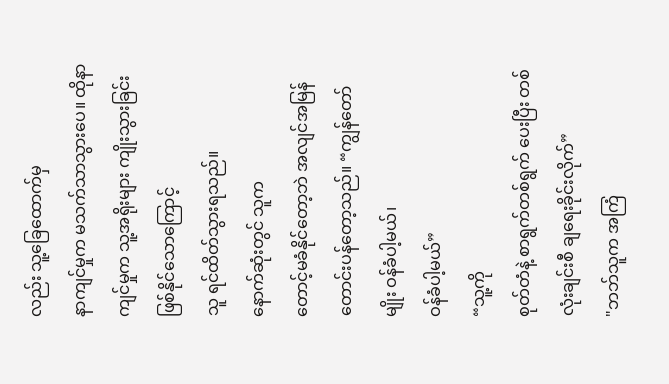လည်း သူ့ခြေထောက်မှ
နာကျင်မှုက မသက်သာသွားပေ။ ထိုနာကျင်မှုက သူ့အရိုးများ ကျိုးသွားခြင်းဖြစ်နိုင်သောကြောင့်
သူ ရင်ထိတ်သွားရသည်။
နောက်ဆုံးတွင် သူက
တောင့်မခံနိုင်တော့ဘဲ အလျင်အမြန် တောင်းပန်တော့သည်။ “ကျွန်တော်မျိုး ဝန်ခံပါ့မယ်၊
ဝန်ခံပါ့မယ်”
“သူ့ကို
စုတ်တံနဲ့ စာရွက်တစ်ရွက် ပေးပြီး တစ်လုံးချင်းစီ ချရေးခိုင်းလိုက်”
"ဘဘ်သူက အကြံ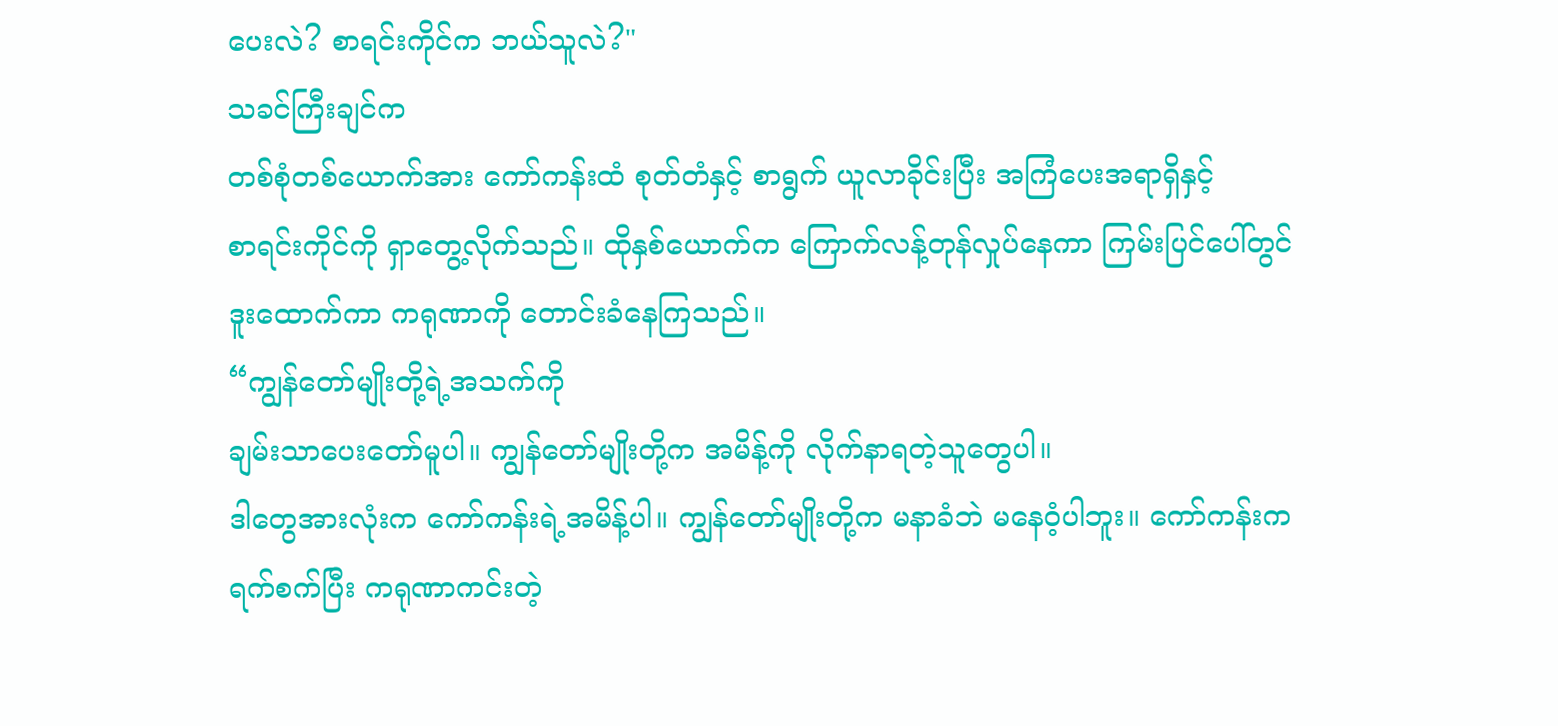ပေးလဲ? စာရင်းကိုင်က ဘယ်သူလဲ?"
သခင်ကြီးချင်က
တစ်စုံတစ်ယောက်အား ကော်ကန်းထံ စုတ်တံနှင့် စာရွက် ယူလာခိုင်းပြီး အကြံပေးအရာရှိနှင့်
စာရင်းကိုင်ကို ရှာတွေ့လိုက်သည်။ ထိုနှစ်ယောက်က ကြောက်လန့်တုန်လှုပ်နေကာ ကြမ်းပြင်ပေါ်တွင်
ဒူးထောက်ကာ ကရုဏာကို တောင်းခံနေကြသည်။
“ကျွန်တော်မျိုးတို့ရဲ့အသက်ကို
ချမ်းသာပေးတော်မူပါ။ ကျွန်တော်မျိုးတို့က အမိန့်ကို လိုက်နာရတဲ့သူတွေပါ။
ဒါတွေအားလုံးက ကော်ကန်းရဲ့အမိန့်ပါ။ ကျွန်တော်မျိုးတို့က မနာခံဘဲ မနေဝံ့ပါဘူး။ ကော်ကန်းက
ရက်စက်ပြီး ကရုဏာကင်းတဲ့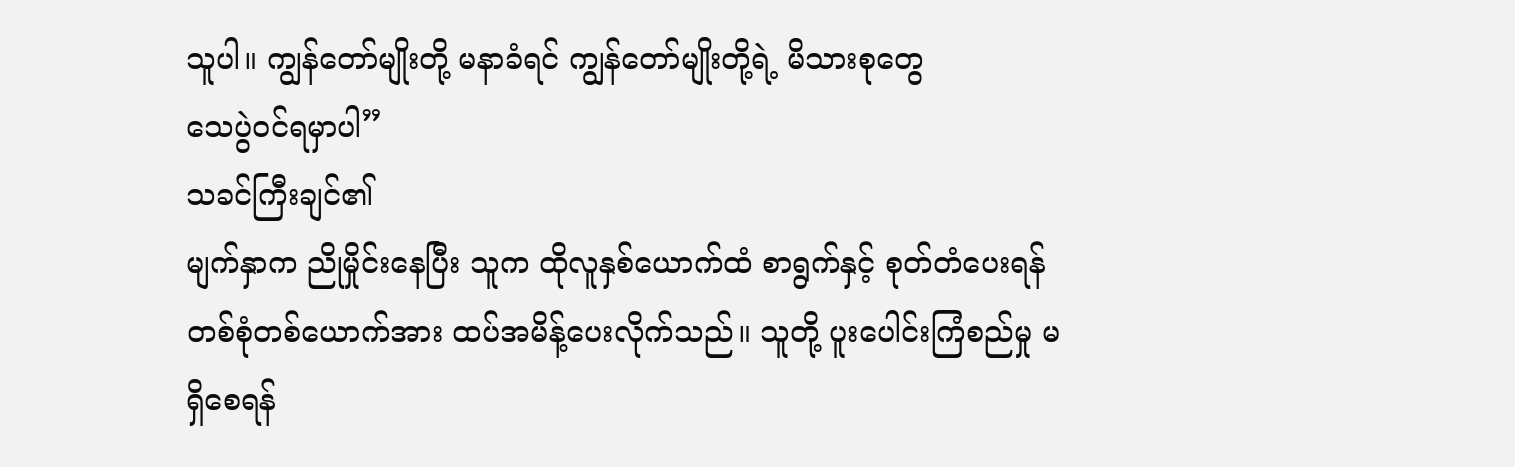သူပါ။ ကျွန်တော်မျိုးတို့ မနာခံရင် ကျွန်တော်မျိုးတို့ရဲ့ မိသားစုတွေ
သေပွဲဝင်ရမှာပါ”
သခင်ကြီးချင်၏
မျက်နှာက ညိုမှိုင်းနေပြီး သူက ထိုလူနှစ်ယောက်ထံ စာရွက်နှင့် စုတ်တံပေးရန်
တစ်စုံတစ်ယောက်အား ထပ်အမိန့်ပေးလိုက်သည်။ သူတို့ ပူးပေါင်းကြံစည်မှု မရှိစေရန်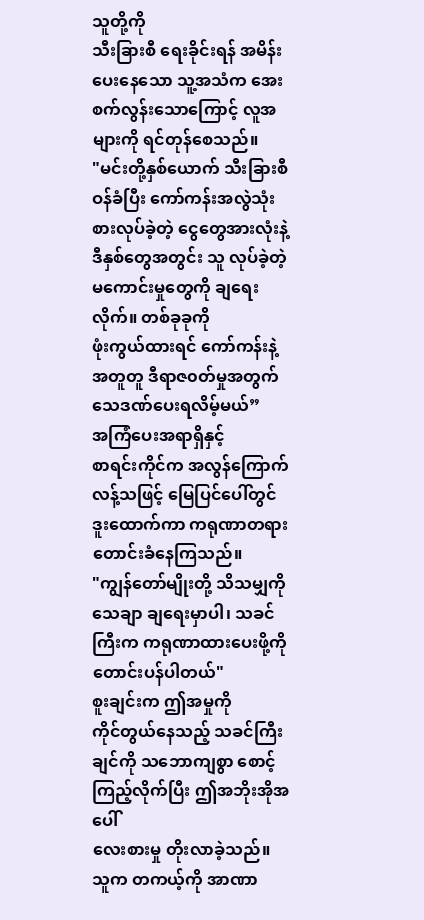သူတို့ကို
သီးခြားစီ ရေးခိုင်းရန် အမိန်းပေးနေသော သူ့အသံက အေးစက်လွန်းသောကြောင့် လူအများကို ရင်တုန်စေသည်။
"မင်းတို့နှစ်ယောက် သီးခြားစီ ဝန်ခံပြီး ကော်ကန်းအလွဲသုံးစားလုပ်ခဲ့တဲ့ ငွေတွေအားလုံးနဲ့
ဒီနှစ်တွေအတွင်း သူ လုပ်ခဲ့တဲ့ မကောင်းမှုတွေကို ချရေးလိုက်။ တစ်ခုခုကို
ဖုံးကွယ်ထားရင် ကော်ကန်းနဲ့အတူတူ ဒီရာဇ၀တ်မှုအတွက် သေဒဏ်ပေးရလိမ့်မယ်”
အကြံပေးအရာရှိနှင့်
စာရင်းကိုင်က အလွန်ကြောက်လန့်သဖြင့် မြေပြင်ပေါ်တွင် ဒူးထောက်ကာ ကရုဏာတရား
တောင်းခံနေကြသည်။
"ကျွန်တော်မျိုးတို့ သိသမျှကို သေချာ ချရေးမှာပါ၊ သခင်ကြီးက ကရုဏာထားပေးဖို့ကို
တောင်းပန်ပါတယ်"
စူးချင်းက ဤအမှုကို
ကိုင်တွယ်နေသည့် သခင်ကြီးချင်ကို သဘောကျစွာ စောင့်ကြည့်လိုက်ပြီး ဤအဘိုးအိုအပေါ်
လေးစားမှု တိုးလာခဲ့သည်။
သူက တကယ့်ကို အာဏာ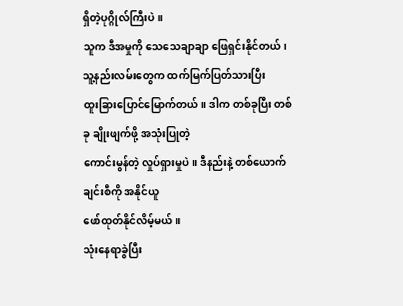ရှိတဲ့ပုဂ္ဂိုလ်ကြီးပဲ။
သူက ဒီအမှုကို သေသေချာချာ ဖြေရှင်းနိုင်တယ်၊ သူ့နည်းလမ်းတွေက ထက်မြက်ပြတ်သားပြီး
ထူးခြားပြောင်မြောက်တယ်။ ဒါက တစ်ခုပြီး တစ်ခု ချိုးဖျက်ဖို့ အသုံးပြုတဲ့
ကောင်းမွန်တဲ့ လှုပ်ရှားမှုပဲ။ ဒီနည်းနဲ့ တစ်ယောက်ချင်းစီကို အနိုင်ယူ
ဖော်ထုတ်နိုင်လိမ့်မယ်။
သုံးနေရာခွဲပြီး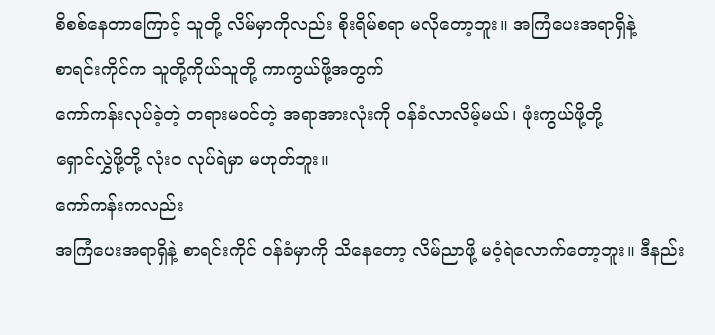စိစစ်နေတာကြောင့် သူတို့ လိမ်မှာကိုလည်း စိုးရိမ်စရာ မလိုတော့ဘူး။ အကြံပေးအရာရှိနဲ့
စာရင်းကိုင်က သူတို့ကိုယ်သူတို့ ကာကွယ်ဖို့အတွက်
ကော်ကန်းလုပ်ခဲ့တဲ့ တရားမ၀င်တဲ့ အရာအားလုံးကို ဝန်ခံလာလိမ့်မယ်၊ ဖုံးကွယ်ဖို့တို့
ရှောင်လွှဲဖို့တို့ လုံးဝ လုပ်ရဲမှာ မဟုတ်ဘူး။
ကော်ကန်းကလည်း
အကြံပေးအရာရှိနဲ့ စာရင်းကိုင် ဝန်ခံမှာကို သိနေတော့ လိမ်ညာဖို့ မဝံ့ရဲလောက်တော့ဘူး။ ဒီနည်း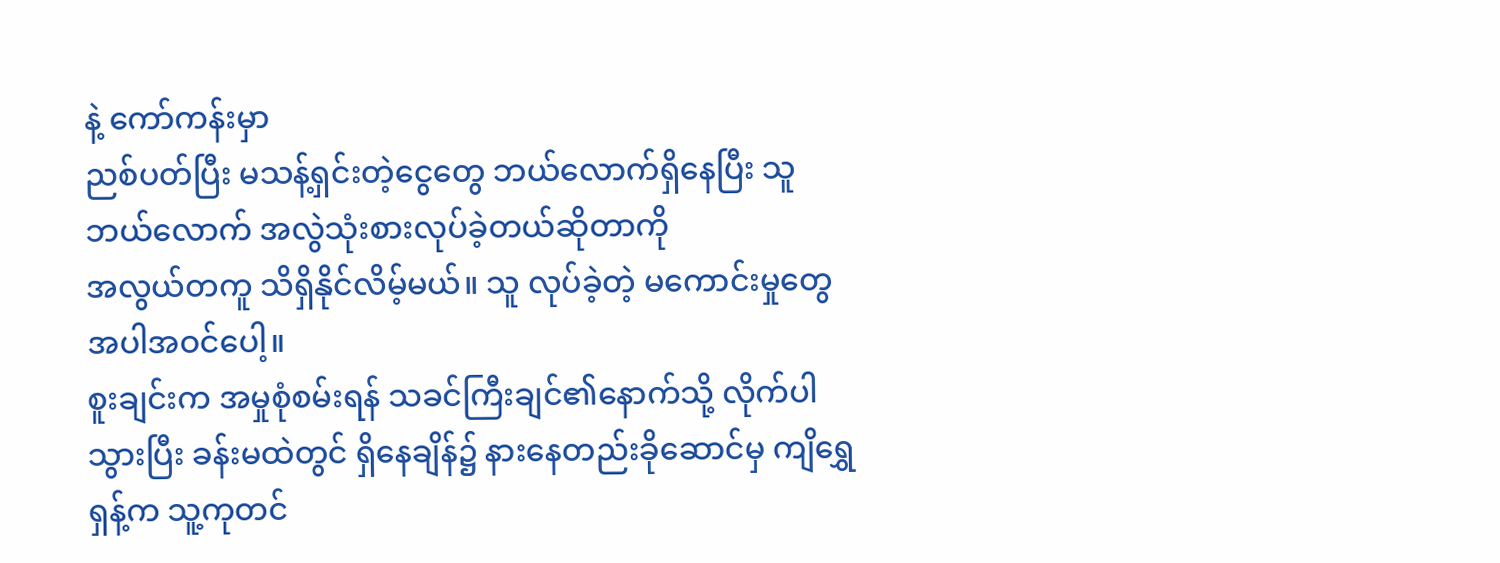နဲ့ ကော်ကန်းမှာ
ညစ်ပတ်ပြီး မသန့်ရှင်းတဲ့ငွေတွေ ဘယ်လောက်ရှိနေပြီး သူ ဘယ်လောက် အလွဲသုံးစားလုပ်ခဲ့တယ်ဆိုတာကို
အလွယ်တကူ သိရှိနိုင်လိမ့်မယ်။ သူ လုပ်ခဲ့တဲ့ မကောင်းမှုတွေ အပါအဝင်ပေါ့။
စူးချင်းက အမှုစုံစမ်းရန် သခင်ကြီးချင်၏နောက်သို့ လိုက်ပါသွားပြီး ခန်းမထဲတွင် ရှိနေချိန်၌ နားနေတည်းခိုဆောင်မှ ကျိရွှေရှန့်က သူ့ကုတင်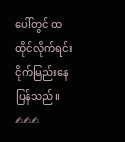ပေါ်တွင် ထထိုင်လိုက်ရင်း ငိုက်မြည်းနေပြန်သည်။
✍✍✍